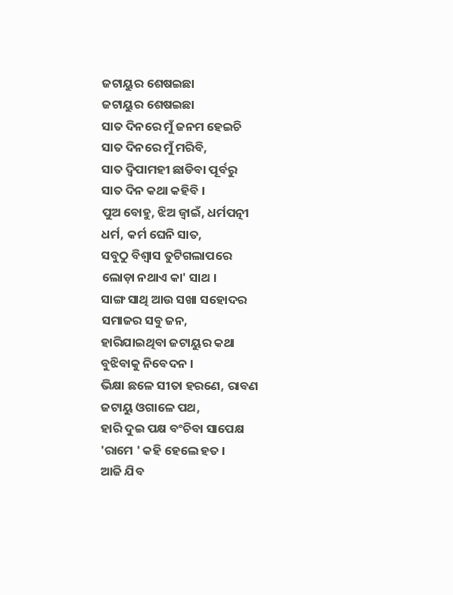ଜଟାୟୁର ଶେଷଇଛା
ଜଟାୟୁର ଶେଷଇଛା
ସାତ ଦିନରେ ମୁଁ ଜନମ ହେଇଚି
ସାତ ଦିନରେ ମୁଁ ମରିବି,
ସାତ ଦ୍ବିପାମହୀ ଛାଡିବା ପୂର୍ବରୁ
ସାତ ଦିନ କଥା କହିବି ।
ପୁଅ ବୋହୁ, ଝିଅ ଜ୍ୱାଇଁ, ଧର୍ମପତ୍ନୀ
ଧର୍ମ, କର୍ମ ଘେନି ସାତ,
ସବୁଠୁ ବିଶ୍ୱାସ ତୁଟିଗଲାପରେ
ଲୋଡ଼ା ନଥାଏ କା' ସାଥ ।
ସାଙ୍ଗ ସାଥି ଆଉ ସଖା ସହୋଦର
ସମାଜର ସବୁ ଜନ,
ହାରିଯାଇଥିବା ଜଟାୟୁର କଥା
ବୁଝିବାକୁ ନିବେଦନ ।
ଭିକ୍ଷା ଛଳେ ସୀତା ହରଣେ, ରାବଣ
ଜଟାୟୁ ଓଗାଳେ ପଥ,
ହାରି ଦୁଇ ପକ୍ଷ ବଂଚିବା ସାପେକ୍ଷ
'ରାମେ ' କହି ହେଲେ ହତ ।
ଆଜି ଯିବ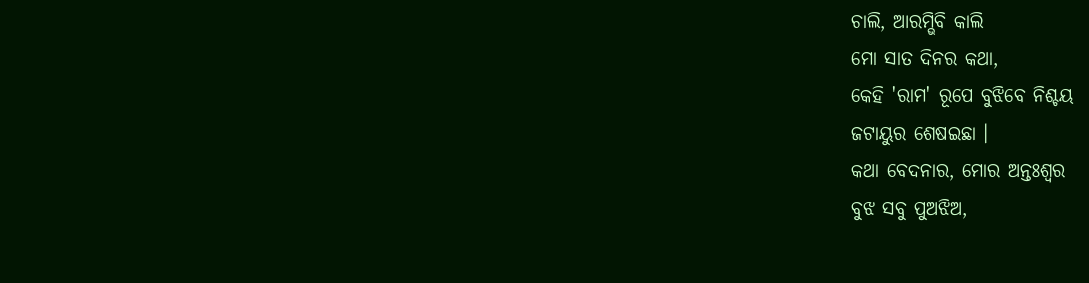ଚାଲି, ଆରମ୍ଭିବି କାଲି
ମୋ ସାତ ଦିନର କଥା,
କେହି 'ରାମ' ରୂପେ ବୁଝିବେ ନିଶ୍ଚୟ
ଜଟାୟୁର ଶେଷଇଛା ।
କଥା ବେଦନାର, ମୋର ଅନ୍ତଃଶ୍ୱର
ବୁଝ ସବୁ ପୁଅଝିଅ,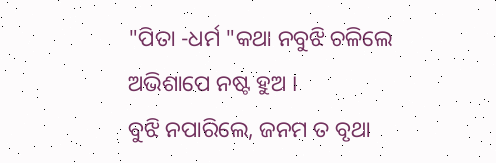"ପିତା -ଧର୍ମ "କଥା ନବୁଝି ଚଳିଲେ
ଅଭିଶାପେ ନଷ୍ଟ ହୁଅ ।
ବୁଝି ନପାରିଲେ, ଜନମ ତ ବୃଥା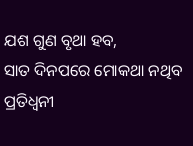ଯଶ ଗୁଣ ବୃଥା ହବ,
ସାତ ଦିନପରେ ମୋକଥା ନଥିବ
ପ୍ରତିଧ୍ୱନୀ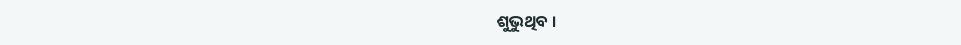ଶୁଭୁଥିବ ।